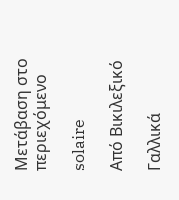Μετάβαση στο περιεχόμενο

solaire

Από Βικιλεξικό

Γαλλικά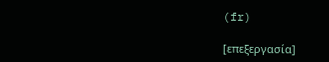(fr)

[επεξεργασία]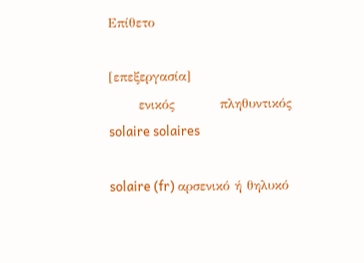Επίθετο

[επεξεργασία]
      ενικός         πληθυντικός
solaire solaires

solaire (fr) αρσενικό ή θηλυκό